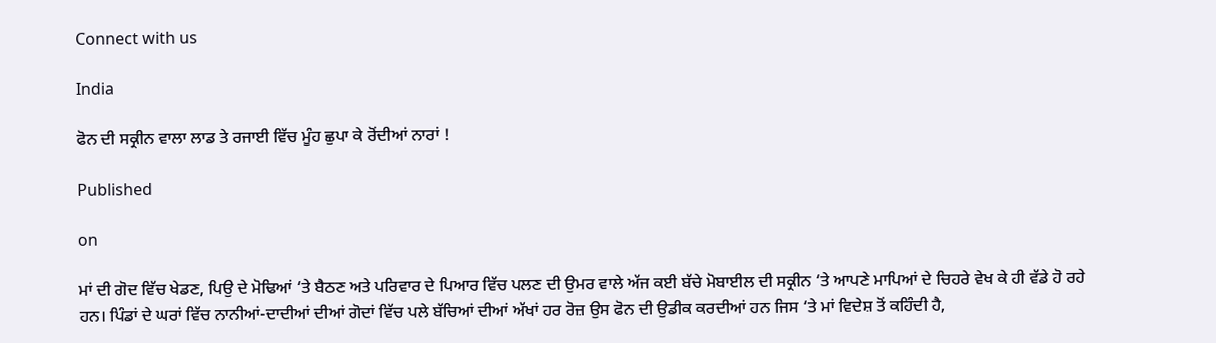Connect with us

India

ਫੋਨ ਦੀ ਸਕ੍ਰੀਨ ਵਾਲਾ ਲਾਡ ਤੇ ਰਜਾਈ ਵਿੱਚ ਮੂੰਹ ਛੁਪਾ ਕੇ ਰੋਂਦੀਆਂ ਨਾਰਾਂ !

Published

on

ਮਾਂ ਦੀ ਗੋਦ ਵਿੱਚ ਖੇਡਣ, ਪਿਉ ਦੇ ਮੋਢਿਆਂ ‘ਤੇ ਬੈਠਣ ਅਤੇ ਪਰਿਵਾਰ ਦੇ ਪਿਆਰ ਵਿੱਚ ਪਲਣ ਦੀ ਉਮਰ ਵਾਲੇ ਅੱਜ ਕਈ ਬੱਚੇ ਮੋਬਾਈਲ ਦੀ ਸਕ੍ਰੀਨ ‘ਤੇ ਆਪਣੇ ਮਾਪਿਆਂ ਦੇ ਚਿਹਰੇ ਵੇਖ ਕੇ ਹੀ ਵੱਡੇ ਹੋ ਰਹੇ ਹਨ। ਪਿੰਡਾਂ ਦੇ ਘਰਾਂ ਵਿੱਚ ਨਾਨੀਆਂ-ਦਾਦੀਆਂ ਦੀਆਂ ਗੋਦਾਂ ਵਿੱਚ ਪਲੇ ਬੱਚਿਆਂ ਦੀਆਂ ਅੱਖਾਂ ਹਰ ਰੋਜ਼ ਉਸ ਫੋਨ ਦੀ ਉਡੀਕ ਕਰਦੀਆਂ ਹਨ ਜਿਸ ‘ਤੇ ਮਾਂ ਵਿਦੇਸ਼ ਤੋਂ ਕਹਿੰਦੀ ਹੈ,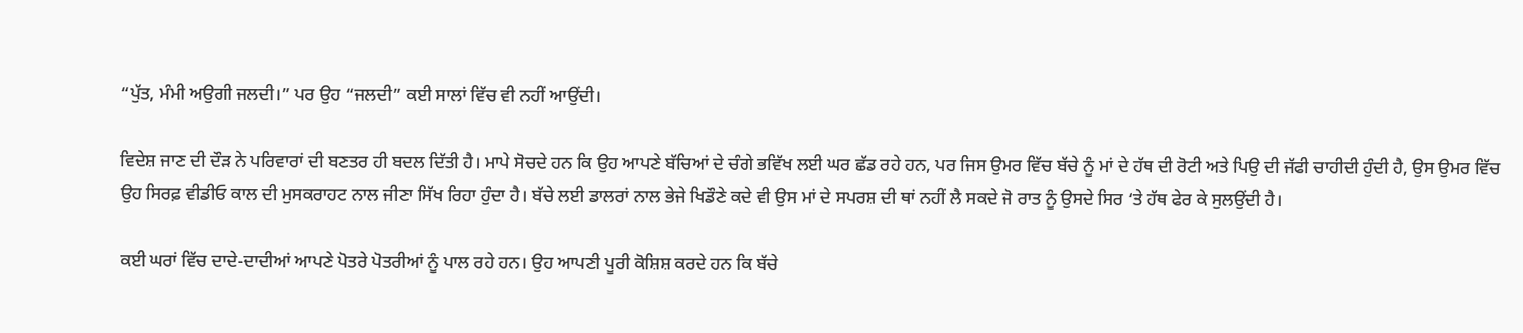“ਪੁੱਤ, ਮੰਮੀ ਅਉਗੀ ਜਲਦੀ।” ਪਰ ਉਹ “ਜਲਦੀ” ਕਈ ਸਾਲਾਂ ਵਿੱਚ ਵੀ ਨਹੀਂ ਆਉਂਦੀ।

ਵਿਦੇਸ਼ ਜਾਣ ਦੀ ਦੌੜ ਨੇ ਪਰਿਵਾਰਾਂ ਦੀ ਬਣਤਰ ਹੀ ਬਦਲ ਦਿੱਤੀ ਹੈ। ਮਾਪੇ ਸੋਚਦੇ ਹਨ ਕਿ ਉਹ ਆਪਣੇ ਬੱਚਿਆਂ ਦੇ ਚੰਗੇ ਭਵਿੱਖ ਲਈ ਘਰ ਛੱਡ ਰਹੇ ਹਨ, ਪਰ ਜਿਸ ਉਮਰ ਵਿੱਚ ਬੱਚੇ ਨੂੰ ਮਾਂ ਦੇ ਹੱਥ ਦੀ ਰੋਟੀ ਅਤੇ ਪਿਉ ਦੀ ਜੱਫੀ ਚਾਹੀਦੀ ਹੁੰਦੀ ਹੈ, ਉਸ ਉਮਰ ਵਿੱਚ ਉਹ ਸਿਰਫ਼ ਵੀਡੀਓ ਕਾਲ ਦੀ ਮੁਸਕਰਾਹਟ ਨਾਲ ਜੀਣਾ ਸਿੱਖ ਰਿਹਾ ਹੁੰਦਾ ਹੈ। ਬੱਚੇ ਲਈ ਡਾਲਰਾਂ ਨਾਲ ਭੇਜੇ ਖਿਡੌਣੇ ਕਦੇ ਵੀ ਉਸ ਮਾਂ ਦੇ ਸਪਰਸ਼ ਦੀ ਥਾਂ ਨਹੀਂ ਲੈ ਸਕਦੇ ਜੋ ਰਾਤ ਨੂੰ ਉਸਦੇ ਸਿਰ ‘ਤੇ ਹੱਥ ਫੇਰ ਕੇ ਸੁਲਉਂਦੀ ਹੈ।

ਕਈ ਘਰਾਂ ਵਿੱਚ ਦਾਦੇ-ਦਾਦੀਆਂ ਆਪਣੇ ਪੋਤਰੇ ਪੋਤਰੀਆਂ ਨੂੰ ਪਾਲ ਰਹੇ ਹਨ। ਉਹ ਆਪਣੀ ਪੂਰੀ ਕੋਸ਼ਿਸ਼ ਕਰਦੇ ਹਨ ਕਿ ਬੱਚੇ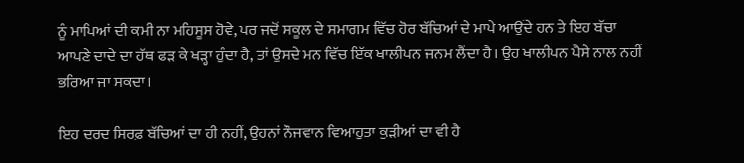ਨੂੰ ਮਾਪਿਆਂ ਦੀ ਕਮੀ ਨਾ ਮਹਿਸੂਸ ਹੋਵੇ, ਪਰ ਜਦੋਂ ਸਕੂਲ ਦੇ ਸਮਾਗਮ ਵਿੱਚ ਹੋਰ ਬੱਚਿਆਂ ਦੇ ਮਾਪੇ ਆਉਂਦੇ ਹਨ ਤੇ ਇਹ ਬੱਚਾ ਆਪਣੇ ਦਾਦੇ ਦਾ ਹੱਥ ਫੜ ਕੇ ਖੜ੍ਹਾ ਹੁੰਦਾ ਹੈ, ਤਾਂ ਉਸਦੇ ਮਨ ਵਿੱਚ ਇੱਕ ਖਾਲੀਪਨ ਜਨਮ ਲੈਂਦਾ ਹੈ। ਉਹ ਖਾਲੀਪਨ ਪੈਸੇ ਨਾਲ ਨਹੀਂ ਭਰਿਆ ਜਾ ਸਕਦਾ।

ਇਹ ਦਰਦ ਸਿਰਫ਼ ਬੱਚਿਆਂ ਦਾ ਹੀ ਨਹੀਂ, ਉਹਨਾਂ ਨੌਜਵਾਨ ਵਿਆਹੁਤਾ ਕੁੜੀਆਂ ਦਾ ਵੀ ਹੈ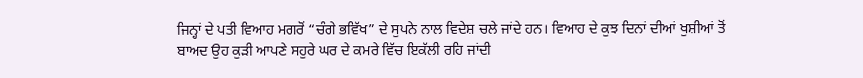ਜਿਨ੍ਹਾਂ ਦੇ ਪਤੀ ਵਿਆਹ ਮਗਰੋਂ “ਚੰਗੇ ਭਵਿੱਖ” ਦੇ ਸੁਪਨੇ ਨਾਲ ਵਿਦੇਸ਼ ਚਲੇ ਜਾਂਦੇ ਹਨ। ਵਿਆਹ ਦੇ ਕੁਝ ਦਿਨਾਂ ਦੀਆਂ ਖੁਸ਼ੀਆਂ ਤੋਂ ਬਾਅਦ ਉਹ ਕੁੜੀ ਆਪਣੇ ਸਹੁਰੇ ਘਰ ਦੇ ਕਮਰੇ ਵਿੱਚ ਇਕੱਲੀ ਰਹਿ ਜਾਂਦੀ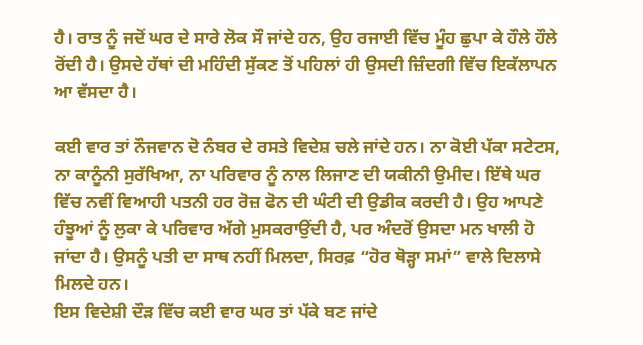ਹੈ। ਰਾਤ ਨੂੰ ਜਦੋਂ ਘਰ ਦੇ ਸਾਰੇ ਲੋਕ ਸੌ ਜਾਂਦੇ ਹਨ, ਉਹ ਰਜਾਈ ਵਿੱਚ ਮੂੰਹ ਛੁਪਾ ਕੇ ਹੌਲੇ ਹੌਲੇ ਰੋਂਦੀ ਹੈ। ਉਸਦੇ ਹੱਥਾਂ ਦੀ ਮਹਿੰਦੀ ਸੁੱਕਣ ਤੋਂ ਪਹਿਲਾਂ ਹੀ ਉਸਦੀ ਜ਼ਿੰਦਗੀ ਵਿੱਚ ਇਕੱਲਾਪਨ ਆ ਵੱਸਦਾ ਹੈ।

ਕਈ ਵਾਰ ਤਾਂ ਨੌਜਵਾਨ ਦੋ ਨੰਬਰ ਦੇ ਰਸਤੇ ਵਿਦੇਸ਼ ਚਲੇ ਜਾਂਦੇ ਹਨ। ਨਾ ਕੋਈ ਪੱਕਾ ਸਟੇਟਸ, ਨਾ ਕਾਨੂੰਨੀ ਸੁਰੱਖਿਆ, ਨਾ ਪਰਿਵਾਰ ਨੂੰ ਨਾਲ ਲਿਜਾਣ ਦੀ ਯਕੀਨੀ ਉਮੀਦ। ਇੱਥੇ ਘਰ ਵਿੱਚ ਨਵੀਂ ਵਿਆਹੀ ਪਤਨੀ ਹਰ ਰੋਜ਼ ਫੋਨ ਦੀ ਘੰਟੀ ਦੀ ਉਡੀਕ ਕਰਦੀ ਹੈ। ਉਹ ਆਪਣੇ ਹੰਝੂਆਂ ਨੂੰ ਲੁਕਾ ਕੇ ਪਰਿਵਾਰ ਅੱਗੇ ਮੁਸਕਰਾਉਂਦੀ ਹੈ, ਪਰ ਅੰਦਰੋਂ ਉਸਦਾ ਮਨ ਖਾਲੀ ਹੋ ਜਾਂਦਾ ਹੈ। ਉਸਨੂੰ ਪਤੀ ਦਾ ਸਾਥ ਨਹੀਂ ਮਿਲਦਾ, ਸਿਰਫ਼ “ਹੋਰ ਥੋੜ੍ਹਾ ਸਮਾਂ” ਵਾਲੇ ਦਿਲਾਸੇ ਮਿਲਦੇ ਹਨ।
ਇਸ ਵਿਦੇਸ਼ੀ ਦੌੜ ਵਿੱਚ ਕਈ ਵਾਰ ਘਰ ਤਾਂ ਪੱਕੇ ਬਣ ਜਾਂਦੇ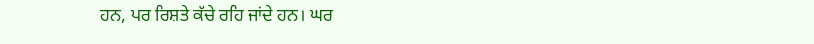ਹਨ, ਪਰ ਰਿਸ਼ਤੇ ਕੱਚੇ ਰਹਿ ਜਾਂਦੇ ਹਨ। ਘਰ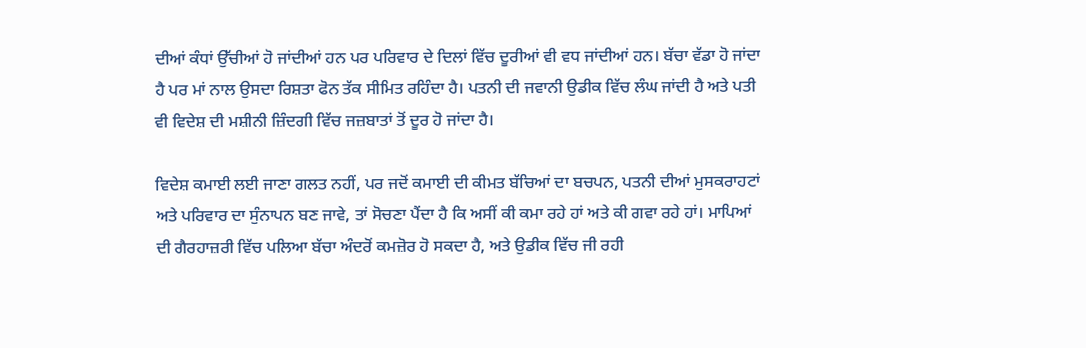ਦੀਆਂ ਕੰਧਾਂ ਉੱਚੀਆਂ ਹੋ ਜਾਂਦੀਆਂ ਹਨ ਪਰ ਪਰਿਵਾਰ ਦੇ ਦਿਲਾਂ ਵਿੱਚ ਦੂਰੀਆਂ ਵੀ ਵਧ ਜਾਂਦੀਆਂ ਹਨ। ਬੱਚਾ ਵੱਡਾ ਹੋ ਜਾਂਦਾ ਹੈ ਪਰ ਮਾਂ ਨਾਲ ਉਸਦਾ ਰਿਸ਼ਤਾ ਫੋਨ ਤੱਕ ਸੀਮਿਤ ਰਹਿੰਦਾ ਹੈ। ਪਤਨੀ ਦੀ ਜਵਾਨੀ ਉਡੀਕ ਵਿੱਚ ਲੰਘ ਜਾਂਦੀ ਹੈ ਅਤੇ ਪਤੀ ਵੀ ਵਿਦੇਸ਼ ਦੀ ਮਸ਼ੀਨੀ ਜ਼ਿੰਦਗੀ ਵਿੱਚ ਜਜ਼ਬਾਤਾਂ ਤੋਂ ਦੂਰ ਹੋ ਜਾਂਦਾ ਹੈ।

ਵਿਦੇਸ਼ ਕਮਾਈ ਲਈ ਜਾਣਾ ਗਲਤ ਨਹੀਂ, ਪਰ ਜਦੋਂ ਕਮਾਈ ਦੀ ਕੀਮਤ ਬੱਚਿਆਂ ਦਾ ਬਚਪਨ, ਪਤਨੀ ਦੀਆਂ ਮੁਸਕਰਾਹਟਾਂ ਅਤੇ ਪਰਿਵਾਰ ਦਾ ਸੁੰਨਾਪਨ ਬਣ ਜਾਵੇ, ਤਾਂ ਸੋਚਣਾ ਪੈਂਦਾ ਹੈ ਕਿ ਅਸੀਂ ਕੀ ਕਮਾ ਰਹੇ ਹਾਂ ਅਤੇ ਕੀ ਗਵਾ ਰਹੇ ਹਾਂ। ਮਾਪਿਆਂ ਦੀ ਗੈਰਹਾਜ਼ਰੀ ਵਿੱਚ ਪਲਿਆ ਬੱਚਾ ਅੰਦਰੋਂ ਕਮਜ਼ੋਰ ਹੋ ਸਕਦਾ ਹੈ, ਅਤੇ ਉਡੀਕ ਵਿੱਚ ਜੀ ਰਹੀ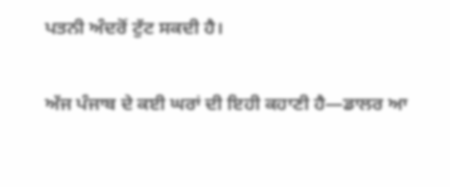ਪਤਨੀ ਅੰਦਰੋਂ ਟੁੱਟ ਸਕਦੀ ਹੈ।

ਅੱਜ ਪੰਜਾਬ ਦੇ ਕਈ ਘਰਾਂ ਦੀ ਇਹੀ ਕਹਾਣੀ ਹੈ—ਡਾਲਰ ਆ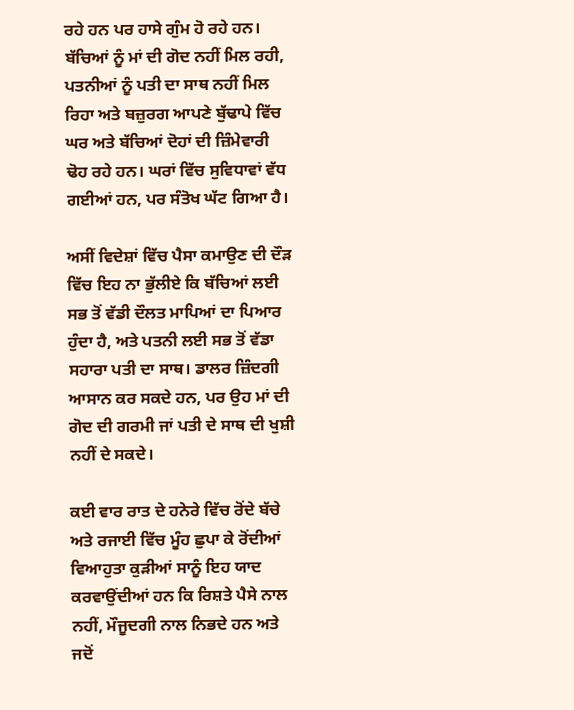ਰਹੇ ਹਨ ਪਰ ਹਾਸੇ ਗੁੰਮ ਹੋ ਰਹੇ ਹਨ। ਬੱਚਿਆਂ ਨੂੰ ਮਾਂ ਦੀ ਗੋਦ ਨਹੀਂ ਮਿਲ ਰਹੀ, ਪਤਨੀਆਂ ਨੂੰ ਪਤੀ ਦਾ ਸਾਥ ਨਹੀਂ ਮਿਲ ਰਿਹਾ ਅਤੇ ਬਜ਼ੁਰਗ ਆਪਣੇ ਬੁੱਢਾਪੇ ਵਿੱਚ ਘਰ ਅਤੇ ਬੱਚਿਆਂ ਦੋਹਾਂ ਦੀ ਜ਼ਿੰਮੇਵਾਰੀ ਢੋਹ ਰਹੇ ਹਨ। ਘਰਾਂ ਵਿੱਚ ਸੁਵਿਧਾਵਾਂ ਵੱਧ ਗਈਆਂ ਹਨ, ਪਰ ਸੰਤੋਖ ਘੱਟ ਗਿਆ ਹੈ।

ਅਸੀਂ ਵਿਦੇਸ਼ਾਂ ਵਿੱਚ ਪੈਸਾ ਕਮਾਉਣ ਦੀ ਦੌੜ ਵਿੱਚ ਇਹ ਨਾ ਭੁੱਲੀਏ ਕਿ ਬੱਚਿਆਂ ਲਈ ਸਭ ਤੋਂ ਵੱਡੀ ਦੌਲਤ ਮਾਪਿਆਂ ਦਾ ਪਿਆਰ ਹੁੰਦਾ ਹੈ, ਅਤੇ ਪਤਨੀ ਲਈ ਸਭ ਤੋਂ ਵੱਡਾ ਸਹਾਰਾ ਪਤੀ ਦਾ ਸਾਥ। ਡਾਲਰ ਜ਼ਿੰਦਗੀ ਆਸਾਨ ਕਰ ਸਕਦੇ ਹਨ, ਪਰ ਉਹ ਮਾਂ ਦੀ ਗੋਦ ਦੀ ਗਰਮੀ ਜਾਂ ਪਤੀ ਦੇ ਸਾਥ ਦੀ ਖੁਸ਼ੀ ਨਹੀਂ ਦੇ ਸਕਦੇ।

ਕਈ ਵਾਰ ਰਾਤ ਦੇ ਹਨੇਰੇ ਵਿੱਚ ਰੋਂਦੇ ਬੱਚੇ ਅਤੇ ਰਜਾਈ ਵਿੱਚ ਮੂੰਹ ਛੁਪਾ ਕੇ ਰੋਂਦੀਆਂ ਵਿਆਹੁਤਾ ਕੁੜੀਆਂ ਸਾਨੂੰ ਇਹ ਯਾਦ ਕਰਵਾਉਂਦੀਆਂ ਹਨ ਕਿ ਰਿਸ਼ਤੇ ਪੈਸੇ ਨਾਲ ਨਹੀਂ, ਮੌਜੂਦਗੀ ਨਾਲ ਨਿਭਦੇ ਹਨ ਅਤੇ ਜਦੋਂ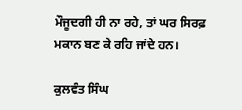ਮੌਜੂਦਗੀ ਹੀ ਨਾ ਰਹੇ, ਤਾਂ ਘਰ ਸਿਰਫ਼ ਮਕਾਨ ਬਣ ਕੇ ਰਹਿ ਜਾਂਦੇ ਹਨ।

ਕੁਲਵੰਤ ਸਿੰਘ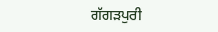ਗੱਗੜਪੁਰੀ